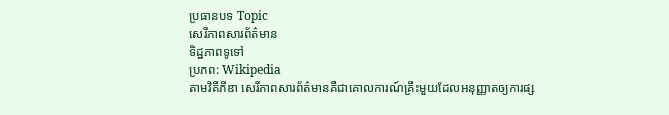ប្រធានបទ Topic
សេរីភាពសារព័ត៌មាន
ទិដ្ឋភាពទូទៅ
ប្រភព: Wikipedia
តាមវិគីភីឌា សេរីភាពសារព័ត៌មានគឺជាគោលការណ៍គ្រឹះមួយដែលអនុញ្ញាតឲ្យការផ្ស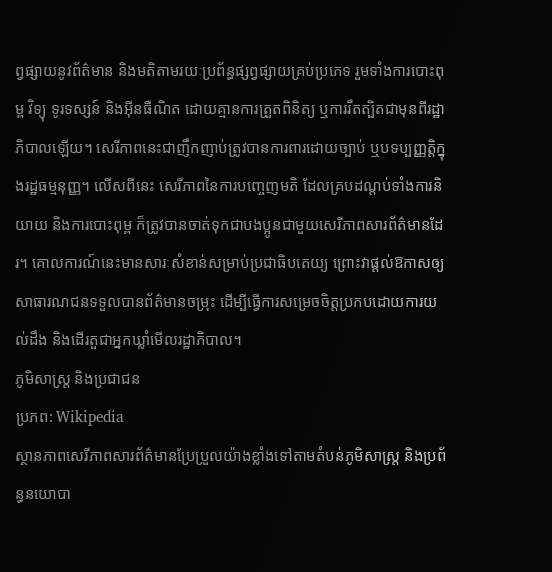ព្វផ្សាយនូវព័ត៌មាន និងមតិតាមរយៈប្រព័ន្ធផ្សព្វផ្សាយគ្រប់ប្រភេទ រួមទាំងការបោះពុម្ព វិទ្យុ ទូរទស្សន៍ និងអ៊ីនធឺណិត ដោយគ្មានការត្រួតពិនិត្យ ឬការរឹតត្បិតជាមុនពីរដ្ឋាភិបាលឡើយ។ សេរីភាពនេះជាញឹកញាប់ត្រូវបានការពារដោយច្បាប់ ឬបទប្បញ្ញត្តិក្នុងរដ្ឋធម្មនុញ្ញ។ លើសពីនេះ សេរីភាពនៃការបញ្ចេញមតិ ដែលគ្របដណ្ដប់ទាំងការនិយាយ និងការបោះពុម្ព ក៏ត្រូវបានចាត់ទុកជាបងប្អូនជាមួយសេរីភាពសារព័ត៌មានដែរ។ គោលការណ៍នេះមានសារៈសំខាន់សម្រាប់ប្រជាធិបតេយ្យ ព្រោះវាផ្ដល់ឱកាសឲ្យសាធារណជនទទួលបានព័ត៌មានចម្រុះ ដើម្បីធ្វើការសម្រេចចិត្តប្រកបដោយការយល់ដឹង និងដើរតួជាអ្នកឃ្លាំមើលរដ្ឋាភិបាល។
ភូមិសាស្ត្រ និងប្រជាជន
ប្រភព: Wikipedia
ស្ថានភាពសេរីភាពសារព័ត៌មានប្រែប្រួលយ៉ាងខ្លាំងទៅតាមតំបន់ភូមិសាស្ត្រ និងប្រព័ន្ធនយោបា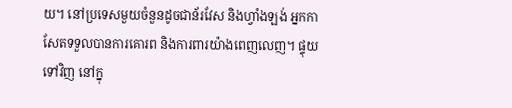យ។ នៅប្រទេសមួយចំនួនដូចជាន័រវែស និងហ្វាំងឡង់ អ្នកកាសែតទទួលបានការគោរព និងការពារយ៉ាងពេញលេញ។ ផ្ទុយទៅវិញ នៅក្នុ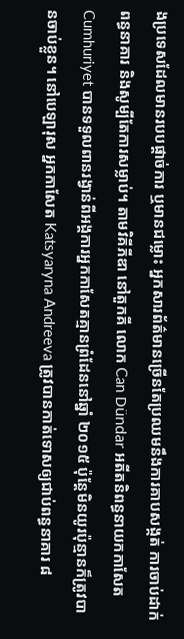ងប្រទេសដែលមានរបបផ្តាច់ការ ឬមានជម្លោះ អ្នកសារព័ត៌មានច្រើនតែប្រឈមនឹងការគាបសង្កត់ ការចាប់ដាក់ពន្ធនាគារ និងសូម្បីតែការសម្លាប់។ តាមវិគីភីឌា នៅតួកគី លោក Can Dündar អតីតនិពន្ធនាយកកាសែត Cumhuriyet បានទទួលពានរង្វាន់ពីអង្គការអ្នកកាសែតគ្មានព្រំដែននៅឆ្នាំ ២០១៥ ប៉ុន្តែមិនយូរប៉ុន្មានក៏ត្រូវបានចាប់ខ្លួន។ នៅបេឡារុស អ្នកកាសែត Katsyaryna Andreeva ត្រូវបានកាត់ទោសឲ្យជាប់ពន្ធនាគារ ៨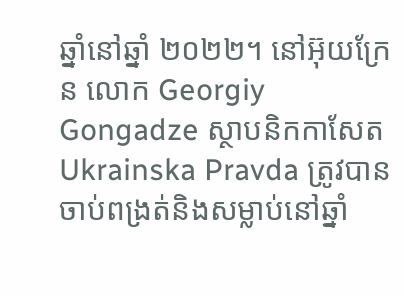ឆ្នាំនៅឆ្នាំ ២០២២។ នៅអ៊ុយក្រែន លោក Georgiy Gongadze ស្ថាបនិកកាសែត Ukrainska Pravda ត្រូវបានចាប់ពង្រត់និងសម្លាប់នៅឆ្នាំ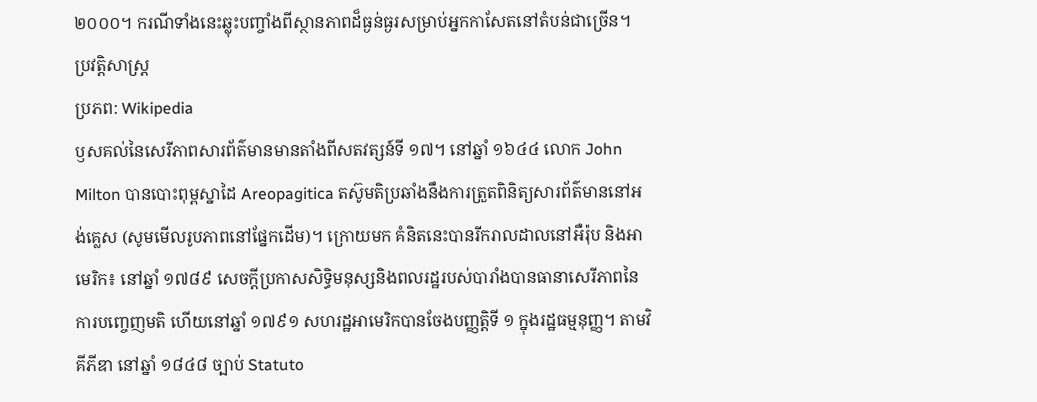២០០០។ ករណីទាំងនេះឆ្លុះបញ្ចាំងពីស្ថានភាពដ៏ធ្ងន់ធ្ងរសម្រាប់អ្នកកាសែតនៅតំបន់ជាច្រើន។
ប្រវត្តិសាស្ត្រ
ប្រភព: Wikipedia
ឫសគល់នៃសេរីភាពសារព័ត៌មានមានតាំងពីសតវត្សន៍ទី ១៧។ នៅឆ្នាំ ១៦៤៤ លោក John Milton បានបោះពុម្ពស្នាដៃ Areopagitica តស៊ូមតិប្រឆាំងនឹងការត្រួតពិនិត្យសារព័ត៌មាននៅអង់គ្លេស (សូមមើលរូបភាពនៅផ្នែកដើម)។ ក្រោយមក គំនិតនេះបានរីករាលដាលនៅអឺរ៉ុប និងអាមេរិក៖ នៅឆ្នាំ ១៧៨៩ សេចក្តីប្រកាសសិទ្ធិមនុស្សនិងពលរដ្ឋរបស់បារាំងបានធានាសេរីភាពនៃការបញ្ចេញមតិ ហើយនៅឆ្នាំ ១៧៩១ សហរដ្ឋអាមេរិកបានចែងបញ្ញត្តិទី ១ ក្នុងរដ្ឋធម្មនុញ្ញ។ តាមវិគីភីឌា នៅឆ្នាំ ១៨៤៨ ច្បាប់ Statuto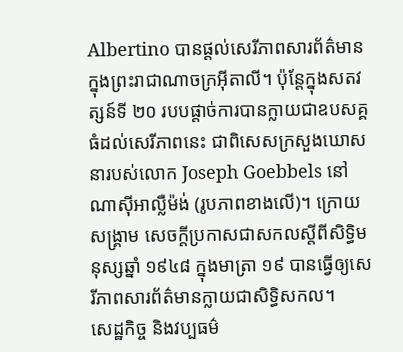Albertino បានផ្ដល់សេរីភាពសារព័ត៌មានក្នុងព្រះរាជាណាចក្រអ៊ីតាលី។ ប៉ុន្តែក្នុងសតវត្សន៍ទី ២០ របបផ្ដាច់ការបានក្លាយជាឧបសគ្គធំដល់សេរីភាពនេះ ជាពិសេសក្រសួងឃោសនារបស់លោក Joseph Goebbels នៅណាស៊ីអាល្លឺម៉ង់ (រូបភាពខាងលើ)។ ក្រោយសង្គ្រាម សេចក្តីប្រកាសជាសកលស្តីពីសិទ្ធិមនុស្សឆ្នាំ ១៩៤៨ ក្នុងមាត្រា ១៩ បានធ្វើឲ្យសេរីភាពសារព័ត៌មានក្លាយជាសិទ្ធិសកល។
សេដ្ឋកិច្ច និងវប្បធម៌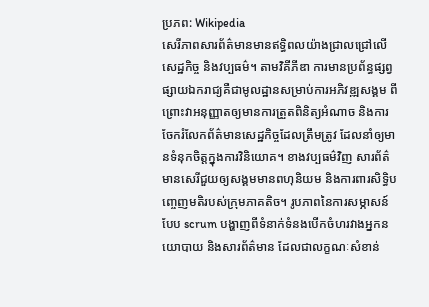ប្រភព: Wikipedia
សេរីភាពសារព័ត៌មានមានឥទ្ធិពលយ៉ាងជ្រាលជ្រៅលើសេដ្ឋកិច្ច និងវប្បធម៌។ តាមវិគីភីឌា ការមានប្រព័ន្ធផ្សព្វផ្សាយឯករាជ្យគឺជាមូលដ្ឋានសម្រាប់ការអភិវឌ្ឍសង្គម ពីព្រោះវាអនុញ្ញាតឲ្យមានការត្រួតពិនិត្យអំណាច និងការចែករំលែកព័ត៌មានសេដ្ឋកិច្ចដែលត្រឹមត្រូវ ដែលនាំឲ្យមានទំនុកចិត្តក្នុងការវិនិយោគ។ ខាងវប្បធម៌វិញ សារព័ត៌មានសេរីជួយឲ្យសង្គមមានពហុនិយម និងការពារសិទ្ធិបញ្ចេញមតិរបស់ក្រុមភាគតិច។ រូបភាពនៃការសម្ភាសន៍បែប scrum បង្ហាញពីទំនាក់ទំនងបើកចំហរវាងអ្នកនយោបាយ និងសារព័ត៌មាន ដែលជាលក្ខណៈសំខាន់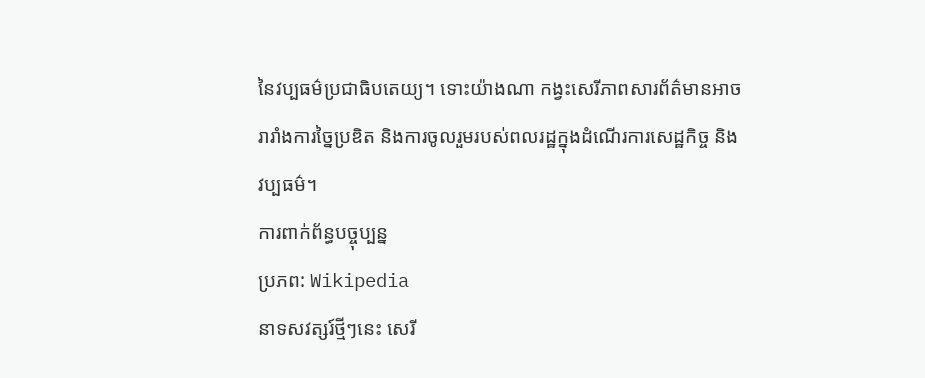នៃវប្បធម៌ប្រជាធិបតេយ្យ។ ទោះយ៉ាងណា កង្វះសេរីភាពសារព័ត៌មានអាចរារាំងការច្នៃប្រឌិត និងការចូលរួមរបស់ពលរដ្ឋក្នុងដំណើរការសេដ្ឋកិច្ច និងវប្បធម៌។
ការពាក់ព័ន្ធបច្ចុប្បន្ន
ប្រភព: Wikipedia
នាទសវត្សរ៍ថ្មីៗនេះ សេរី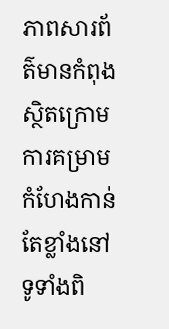ភាពសារព័ត៌មានកំពុងស្ថិតក្រោមការគម្រាមកំហែងកាន់តែខ្លាំងនៅទូទាំងពិ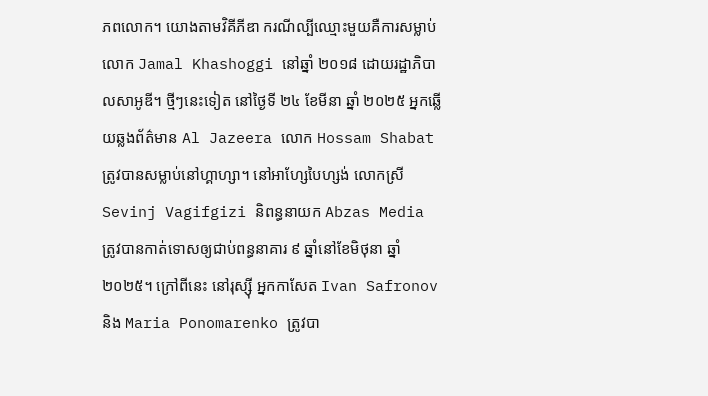ភពលោក។ យោងតាមវិគីភីឌា ករណីល្បីឈ្មោះមួយគឺការសម្លាប់លោក Jamal Khashoggi នៅឆ្នាំ ២០១៨ ដោយរដ្ឋាភិបាលសាអូឌី។ ថ្មីៗនេះទៀត នៅថ្ងៃទី ២៤ ខែមីនា ឆ្នាំ ២០២៥ អ្នកឆ្លើយឆ្លងព័ត៌មាន Al Jazeera លោក Hossam Shabat ត្រូវបានសម្លាប់នៅហ្គាហ្សា។ នៅអាហ្សែបៃហ្សង់ លោកស្រី Sevinj Vagifgizi និពន្ធនាយក Abzas Media ត្រូវបានកាត់ទោសឲ្យជាប់ពន្ធនាគារ ៩ ឆ្នាំនៅខែមិថុនា ឆ្នាំ ២០២៥។ ក្រៅពីនេះ នៅរុស្ស៊ី អ្នកកាសែត Ivan Safronov និង Maria Ponomarenko ត្រូវបា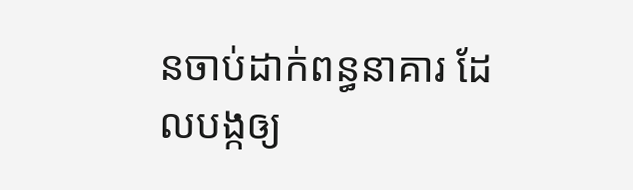នចាប់ដាក់ពន្ធនាគារ ដែលបង្កឲ្យ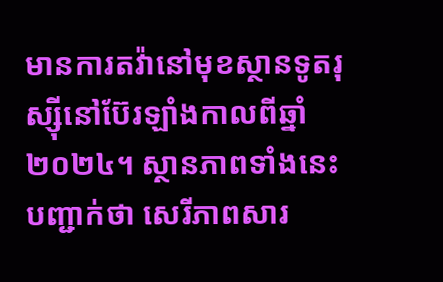មានការតវ៉ានៅមុខស្ថានទូតរុស្ស៊ីនៅប៊ែរឡាំងកាលពីឆ្នាំ ២០២៤។ ស្ថានភាពទាំងនេះបញ្ជាក់ថា សេរីភាពសារ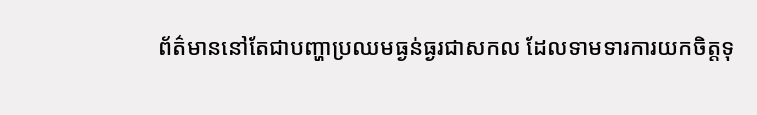ព័ត៌មាននៅតែជាបញ្ហាប្រឈមធ្ងន់ធ្ងរជាសកល ដែលទាមទារការយកចិត្តទុ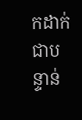កដាក់ជាបន្ទាន់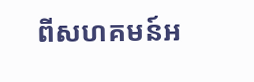ពីសហគមន៍អ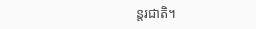ន្តរជាតិ។